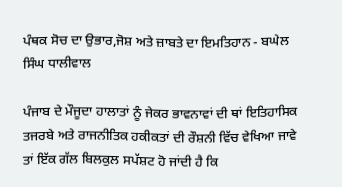ਪੰਥਕ ਸੋਚ ਦਾ ਉਭਾਰ,ਜੋਸ਼ ਅਤੇ ਜ਼ਾਬਤੇ ਦਾ ਇਮਤਿਹਾਨ - ਬਘੇਲ ਸਿੰਘ ਧਾਲੀਵਾਲ

ਪੰਜਾਬ ਦੇ ਮੌਜੂਦਾ ਹਾਲਾਤਾਂ ਨੂੰ ਜੇਕਰ ਭਾਵਨਾਵਾਂ ਦੀ ਥਾਂ ਇਤਿਹਾਸਿਕ ਤਜਰਬੇ ਅਤੇ ਰਾਜਨੀਤਿਕ ਹਕੀਕਤਾਂ ਦੀ ਰੌਸ਼ਨੀ ਵਿੱਚ ਵੇਖਿਆ ਜਾਵੇ ਤਾਂ ਇੱਕ ਗੱਲ ਬਿਲਕੁਲ ਸਪੱਸ਼ਟ ਹੋ ਜਾਂਦੀ ਹੈ ਕਿ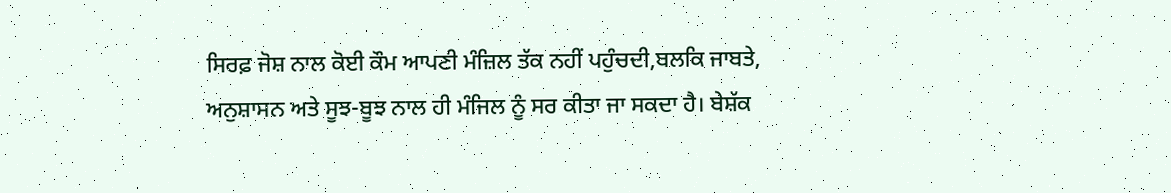ਸਿਰਫ਼ ਜੋਸ਼ ਨਾਲ ਕੋਈ ਕੌਮ ਆਪਣੀ ਮੰਜ਼ਿਲ ਤੱਕ ਨਹੀਂ ਪਹੁੰਚਦੀ,ਬਲਕਿ ਜਾਬਤੇ, ਅਨੁਸ਼ਾਸਨ ਅਤੇ ਸੂਝ-ਬੂਝ ਨਾਲ ਹੀ ਮੰਜਿਲ ਨੂੰ ਸਰ ਕੀਤਾ ਜਾ ਸਕਦਾ ਹੈ। ਬੇਸ਼ੱਕ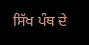ਸਿੱਖ ਪੰਥ ਦੇ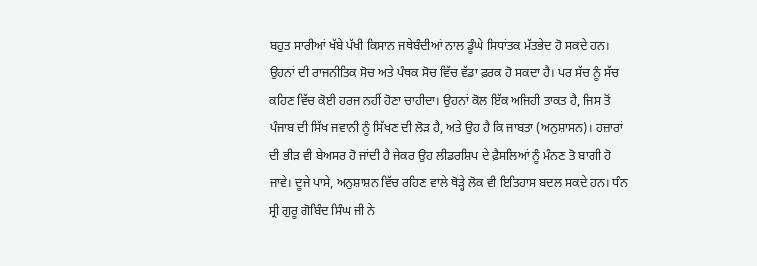ਬਹੁਤ ਸਾਰੀਆਂ ਖੱਬੇ ਪੱਖੀ ਕਿਸਾਨ ਜਥੇਬੰਦੀਆਂ ਨਾਲ ਡੂੰਘੇ ਸਿਧਾਂਤਕ ਮੱਤਭੇਦ ਹੋ ਸਕਦੇ ਹਨ। ਉਹਨਾਂ ਦੀ ਰਾਜਨੀਤਿਕ ਸੋਚ ਅਤੇ ਪੰਥਕ ਸੋਚ ਵਿੱਚ ਵੱਡਾ ਫ਼ਰਕ ਹੋ ਸਕਦਾ ਹੈ। ਪਰ ਸੱਚ ਨੂੰ ਸੱਚ ਕਹਿਣ ਵਿੱਚ ਕੋਈ ਹਰਜ ਨਹੀਂ ਹੋਣਾ ਚਾਹੀਦਾ। ਉਹਨਾਂ ਕੋਲ ਇੱਕ ਅਜਿਹੀ ਤਾਕਤ ਹੈ, ਜਿਸ ਤੋਂ ਪੰਜਾਬ ਦੀ ਸਿੱਖ ਜਵਾਨੀ ਨੂੰ ਸਿੱਖਣ ਦੀ ਲੋੜ ਹੈ, ਅਤੇ ਉਹ ਹੈ ਕਿ ਜਾਬਤਾ (ਅਨੁਸ਼ਾਸਨ)। ਹਜ਼ਾਰਾਂ ਦੀ ਭੀੜ ਵੀ ਬੇਅਸਰ ਹੋ ਜਾਂਦੀ ਹੈ ਜੇਕਰ ਉਹ ਲੀਡਰਸ਼ਿਪ ਦੇ ਫ਼ੈਸਲਿਆਂ ਨੂੰ ਮੰਨਣ ਤੋ ਬਾਗੀ ਹੋ ਜਾਵੇ। ਦੂਜੇ ਪਾਸੇ, ਅਨੁਸ਼ਾਸ਼ਨ ਵਿੱਚ ਰਹਿਣ ਵਾਲੇ ਥੋੜ੍ਹੇ ਲੋਕ ਵੀ ਇਤਿਹਾਸ ਬਦਲ ਸਕਦੇ ਹਨ। ਧੰਨ ਸ੍ਰੀ ਗੁਰੂ ਗੋਬਿੰਦ ਸਿੰਘ ਜੀ ਨੇ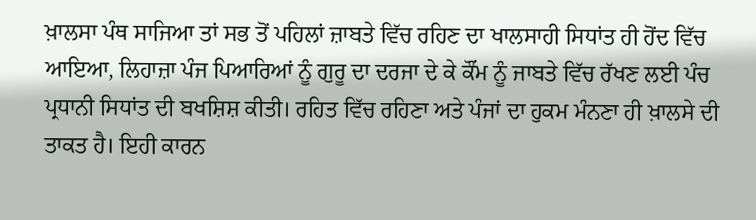ਖ਼ਾਲਸਾ ਪੰਥ ਸਾਜਿਆ ਤਾਂ ਸਭ ਤੋਂ ਪਹਿਲਾਂ ਜ਼ਾਬਤੇ ਵਿੱਚ ਰਹਿਣ ਦਾ ਖਾਲਸਾਹੀ ਸਿਧਾਂਤ ਹੀ ਹੋਂਦ ਵਿੱਚ ਆਇਆ, ਲਿਹਾਜ਼ਾ ਪੰਜ ਪਿਆਰਿਆਂ ਨੂੰ ਗੁਰੂ ਦਾ ਦਰਜਾ ਦੇ ਕੇ ਕੌਂਮ ਨੂੰ ਜਾਬਤੇ ਵਿੱਚ ਰੱਖਣ ਲਈ ਪੰਚ ਪ੍ਰਧਾਨੀ ਸਿਧਾਂਤ ਦੀ ਬਖਸ਼ਿਸ਼ ਕੀਤੀ। ਰਹਿਤ ਵਿੱਚ ਰਹਿਣਾ ਅਤੇ ਪੰਜਾਂ ਦਾ ਹੁਕਮ ਮੰਨਣਾ ਹੀ ਖ਼ਾਲਸੇ ਦੀ ਤਾਕਤ ਹੈ। ਇਹੀ ਕਾਰਨ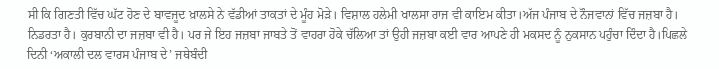ਸੀ ਕਿ ਗਿਣਤੀ ਵਿੱਚ ਘੱਟ ਹੋਣ ਦੇ ਬਾਵਜੂਦ ਖ਼ਾਲਸੇ ਨੇ ਵੱਡੀਆਂ ਤਾਕਤਾਂ ਦੇ ਮੂੰਹ ਮੋੜੇ। ਵਿਸ਼ਾਲ ਹਲੇਮੀ ਖਾਲਸਾ ਰਾਜ ਵੀ ਕਾਇਮ ਕੀਤਾ।ਅੱਜ ਪੰਜਾਬ ਦੇ ਨੌਜਵਾਨਾਂ ਵਿੱਚ ਜਜ਼ਬਾ ਹੈ। ਨਿਡਰਤਾ ਹੈ। ਕੁਰਬਾਨੀ ਦਾ ਜਜ਼ਬਾ ਵੀ ਹੈ। ਪਰ ਜੇ ਇਹ ਜਜ਼ਬਾ ਜਾਬਤੇ ਤੋਂ ਵਾਹਰਾ ਹੋਕੇ ਚੱਲਿਆ ਤਾਂ ਉਹੀ ਜਜ਼ਬਾ ਕਈ ਵਾਰ ਆਪਣੇ ਹੀ ਮਕਸਦ ਨੂੰ ਨੁਕਸਾਨ ਪਹੁੰਚਾ ਦਿੰਦਾ ਹੈ।ਪਿਛਲੇ ਦਿਨੀ ‘ਅਕਾਲੀ ਦਲ ਵਾਰਸ ਪੰਜਾਬ ਦੇ’ ਜਥੇਬੰਦੀ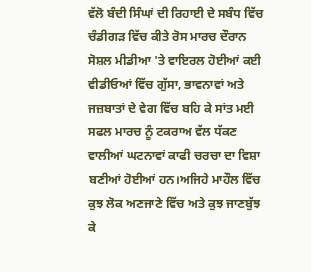ਵੱਲੋ ਬੰਦੀ ਸਿੰਘਾਂ ਦੀ ਰਿਹਾਈ ਦੇ ਸਬੰਧ ਵਿੱਚ ਚੰਡੀਗੜ ਵਿੱਚ ਕੀਤੇ ਰੋਸ ਮਾਰਚ ਦੌਰਾਨ ਸੋਸ਼ਲ ਮੀਡੀਆ 'ਤੇ ਵਾਇਰਲ ਹੋਈਆਂ ਕਈ ਵੀਡੀਓਆਂ ਵਿੱਚ ਗੁੱਸਾ, ਭਾਵਨਾਵਾਂ ਅਤੇ ਜਜ਼ਬਾਤਾਂ ਦੇ ਵੇਗ ਵਿੱਚ ਬਹਿ ਕੇ ਸਾਂਤ ਮਈ ਸਫਲ ਮਾਰਚ ਨੂੰ ਟਕਰਾਅ ਵੱਲ ਧੱਕਣ ਵਾਲੀਆਂ ਘਟਨਾਵਾਂ ਕਾਫੀ ਚਰਚਾ ਦਾ ਵਿਸ਼ਾ ਬਣੀਆਂ ਹੋਈਆਂ ਹਨ।ਅਜਿਹੇ ਮਾਹੌਲ ਵਿੱਚ ਕੁਝ ਲੋਕ ਅਣਜਾਣੇ ਵਿੱਚ ਅਤੇ ਕੁਝ ਜਾਣਬੁੱਝ ਕੇ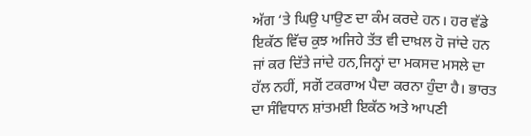ਅੱਗ ‘ਤੇ ਘਿਉ ਪਾਉਣ ਦਾ ਕੰਮ ਕਰਦੇ ਹਨ। ਹਰ ਵੱਡੇ ਇਕੱਠ ਵਿੱਚ ਕੁਝ ਅਜਿਹੇ ਤੱਤ ਵੀ ਦਾਖ਼ਲ ਹੋ ਜਾਂਦੇ ਹਨ ਜਾਂ ਕਰ ਦਿੱਤੇ ਜਾਂਦੇ ਹਨ,ਜਿਨ੍ਹਾਂ ਦਾ ਮਕਸਦ ਮਸਲੇ ਦਾ ਹੱਲ ਨਹੀਂ, ਸਗੋਂ ਟਕਰਾਅ ਪੈਦਾ ਕਰਨਾ ਹੁੰਦਾ ਹੈ। ਭਾਰਤ ਦਾ ਸੰਵਿਧਾਨ ਸ਼ਾਂਤਮਈ ਇਕੱਠ ਅਤੇ ਆਪਣੀ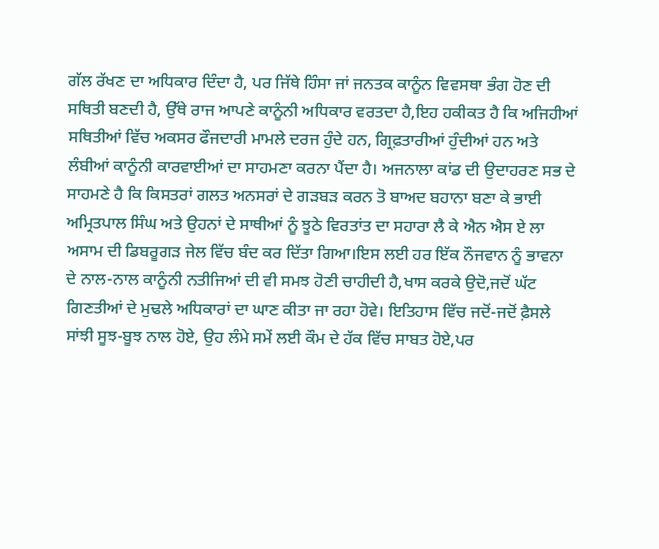ਗੱਲ ਰੱਖਣ ਦਾ ਅਧਿਕਾਰ ਦਿੰਦਾ ਹੈ, ਪਰ ਜਿੱਥੇ ਹਿੰਸਾ ਜਾਂ ਜਨਤਕ ਕਾਨੂੰਨ ਵਿਵਸਥਾ ਭੰਗ ਹੋਣ ਦੀ ਸਥਿਤੀ ਬਣਦੀ ਹੈ, ਉੱਥੇ ਰਾਜ ਆਪਣੇ ਕਾਨੂੰਨੀ ਅਧਿਕਾਰ ਵਰਤਦਾ ਹੈ,ਇਹ ਹਕੀਕਤ ਹੈ ਕਿ ਅਜਿਹੀਆਂ ਸਥਿਤੀਆਂ ਵਿੱਚ ਅਕਸਰ ਫੌਜਦਾਰੀ ਮਾਮਲੇ ਦਰਜ ਹੁੰਦੇ ਹਨ, ਗ੍ਰਿਫ਼ਤਾਰੀਆਂ ਹੁੰਦੀਆਂ ਹਨ ਅਤੇ ਲੰਬੀਆਂ ਕਾਨੂੰਨੀ ਕਾਰਵਾਈਆਂ ਦਾ ਸਾਹਮਣਾ ਕਰਨਾ ਪੈਂਦਾ ਹੈ। ਅਜਨਾਲਾ ਕਾਂਡ ਦੀ ਉਦਾਹਰਣ ਸਭ ਦੇ ਸਾਹਮਣੇ ਹੈ ਕਿ ਕਿਸਤਰਾਂ ਗਲਤ ਅਨਸਰਾਂ ਦੇ ਗੜਬੜ ਕਰਨ ਤੋ ਬਾਅਦ ਬਹਾਨਾ ਬਣਾ ਕੇ ਭਾਈ ਅਮ੍ਰਿਤਪਾਲ ਸਿੰਘ ਅਤੇ ਉਹਨਾਂ ਦੇ ਸਾਥੀਆਂ ਨੂੰ ਝੂਠੇ ਵਿਰਤਾਂਤ ਦਾ ਸਹਾਰਾ ਲੈ ਕੇ ਐਨ ਐਸ ਏ ਲਾ ਅਸਾਮ ਦੀ ਡਿਬਰੂਗੜ ਜੇਲ ਵਿੱਚ ਬੰਦ ਕਰ ਦਿੱਤਾ ਗਿਆ।ਇਸ ਲਈ ਹਰ ਇੱਕ ਨੌਜਵਾਨ ਨੂੰ ਭਾਵਨਾ ਦੇ ਨਾਲ-ਨਾਲ ਕਾਨੂੰਨੀ ਨਤੀਜਿਆਂ ਦੀ ਵੀ ਸਮਝ ਹੋਣੀ ਚਾਹੀਦੀ ਹੈ,ਖਾਸ ਕਰਕੇ ਉਦੋ,ਜਦੋਂ ਘੱਟ ਗਿਣਤੀਆਂ ਦੇ ਮੁਢਲੇ ਅਧਿਕਾਰਾਂ ਦਾ ਘਾਣ ਕੀਤਾ ਜਾ ਰਹਾ ਹੋਵੇ। ਇਤਿਹਾਸ ਵਿੱਚ ਜਦੋਂ-ਜਦੋਂ ਫ਼ੈਸਲੇ ਸਾਂਝੀ ਸੂਝ-ਬੂਝ ਨਾਲ ਹੋਏ, ਉਹ ਲੰਮੇ ਸਮੇਂ ਲਈ ਕੌਮ ਦੇ ਹੱਕ ਵਿੱਚ ਸਾਬਤ ਹੋਏ,ਪਰ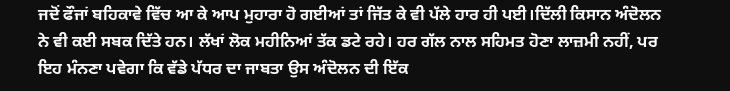ਜਦੋਂ ਫੌਜਾਂ ਬਹਿਕਾਵੇ ਵਿੱਚ ਆ ਕੇ ਆਪ ਮੁਹਾਰਾ ਹੋ ਗਈਆਂ ਤਾਂ ਜਿੱਤ ਕੇ ਵੀ ਪੱਲੇ ਹਾਰ ਹੀ ਪਈ।ਦਿੱਲੀ ਕਿਸਾਨ ਅੰਦੋਲਨ ਨੇ ਵੀ ਕਈ ਸਬਕ ਦਿੱਤੇ ਹਨ। ਲੱਖਾਂ ਲੋਕ ਮਹੀਨਿਆਂ ਤੱਕ ਡਟੇ ਰਹੇ। ਹਰ ਗੱਲ ਨਾਲ ਸਹਿਮਤ ਹੋਣਾ ਲਾਜ਼ਮੀ ਨਹੀਂ, ਪਰ ਇਹ ਮੰਨਣਾ ਪਵੇਗਾ ਕਿ ਵੱਡੇ ਪੱਧਰ ਦਾ ਜਾਬਤਾ ਉਸ ਅੰਦੋਲਨ ਦੀ ਇੱਕ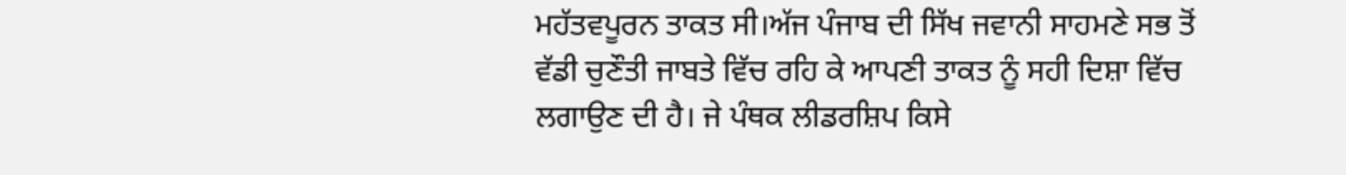ਮਹੱਤਵਪੂਰਨ ਤਾਕਤ ਸੀ।ਅੱਜ ਪੰਜਾਬ ਦੀ ਸਿੱਖ ਜਵਾਨੀ ਸਾਹਮਣੇ ਸਭ ਤੋਂ ਵੱਡੀ ਚੁਣੌਤੀ ਜਾਬਤੇ ਵਿੱਚ ਰਹਿ ਕੇ ਆਪਣੀ ਤਾਕਤ ਨੂੰ ਸਹੀ ਦਿਸ਼ਾ ਵਿੱਚ ਲਗਾਉਣ ਦੀ ਹੈ। ਜੇ ਪੰਥਕ ਲੀਡਰਸ਼ਿਪ ਕਿਸੇ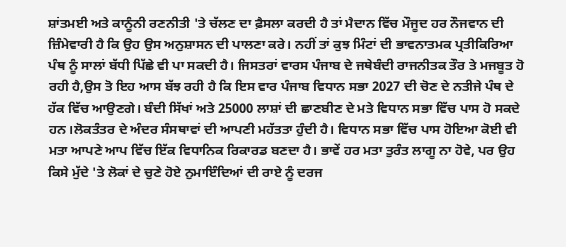ਸ਼ਾਂਤਮਈ ਅਤੇ ਕਾਨੂੰਨੀ ਰਣਨੀਤੀ 'ਤੇ ਚੱਲਣ ਦਾ ਫ਼ੈਸਲਾ ਕਰਦੀ ਹੈ ਤਾਂ ਮੈਦਾਨ ਵਿੱਚ ਮੌਜੂਦ ਹਰ ਨੌਜਵਾਨ ਦੀ ਜ਼ਿੰਮੇਵਾਰੀ ਹੈ ਕਿ ਉਹ ਉਸ ਅਨੁਸ਼ਾਸਨ ਦੀ ਪਾਲਣਾ ਕਰੇ। ਨਹੀਂ ਤਾਂ ਕੁਝ ਮਿੰਟਾਂ ਦੀ ਭਾਵਨਾਤਮਕ ਪ੍ਰਤੀਕਿਰਿਆ ਪੰਥ ਨੂੰ ਸਾਲਾਂ ਬੱਧੀ ਪਿੱਛੇ ਵੀ ਪਾ ਸਕਦੀ ਹੈ। ਜਿਸਤਰਾਂ ਵਾਰਸ ਪੰਜਾਬ ਦੇ ਜਥੇਬੰਦੀ ਰਾਜਨੀਤਕ ਤੌਰ ਤੇ ਮਜਬੂਤ ਹੋ ਰਹੀ ਹੈ,ਉਸ ਤੋ ਇਹ ਆਸ ਬੱਝ ਰਹੀ ਹੈ ਕਿ ਇਸ ਵਾਰ ਪੰਜਾਬ ਵਿਧਾਨ ਸਭਾ 2027 ਦੀ ਚੋਣ ਦੇ ਨਤੀਜੇ ਪੰਥ ਦੇ ਹੱਕ ਵਿੱਚ ਆਉਣਗੇ। ਬੰਦੀ ਸਿੱਖਾਂ ਅਤੇ 25000 ਲਾਸ਼ਾਂ ਦੀ ਛਾਣਬੀਣ ਦੇ ਮਤੇ ਵਿਧਾਨ ਸਭਾ ਵਿੱਚ ਪਾਸ ਹੋ ਸਕਦੇ ਹਨ।ਲੋਕਤੰਤਰ ਦੇ ਅੰਦਰ ਸੰਸਥਾਵਾਂ ਦੀ ਆਪਣੀ ਮਹੱਤਤਾ ਹੁੰਦੀ ਹੈ। ਵਿਧਾਨ ਸਭਾ ਵਿੱਚ ਪਾਸ ਹੋਇਆ ਕੋਈ ਵੀ ਮਤਾ ਆਪਣੇ ਆਪ ਵਿੱਚ ਇੱਕ ਵਿਧਾਨਿਕ ਰਿਕਾਰਡ ਬਣਦਾ ਹੈ। ਭਾਵੇਂ ਹਰ ਮਤਾ ਤੁਰੰਤ ਲਾਗੂ ਨਾ ਹੋਵੇ, ਪਰ ਉਹ ਕਿਸੇ ਮੁੱਦੇ 'ਤੇ ਲੋਕਾਂ ਦੇ ਚੁਣੇ ਹੋਏ ਨੁਮਾਇੰਦਿਆਂ ਦੀ ਰਾਏ ਨੂੰ ਦਰਜ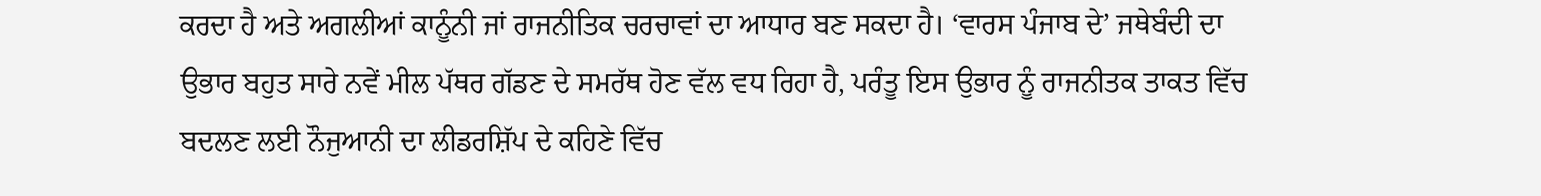ਕਰਦਾ ਹੈ ਅਤੇ ਅਗਲੀਆਂ ਕਾਨੂੰਨੀ ਜਾਂ ਰਾਜਨੀਤਿਕ ਚਰਚਾਵਾਂ ਦਾ ਆਧਾਰ ਬਣ ਸਕਦਾ ਹੈ। ‘ਵਾਰਸ ਪੰਜਾਬ ਦੇ’ ਜਥੇਬੰਦੀ ਦਾ ਉਭਾਰ ਬਹੁਤ ਸਾਰੇ ਨਵੇਂ ਮੀਲ ਪੱਥਰ ਗੱਡਣ ਦੇ ਸਮਰੱਥ ਹੋਣ ਵੱਲ ਵਧ ਰਿਹਾ ਹੈ, ਪਰੰਤੂ ਇਸ ਉਭਾਰ ਨੂੰ ਰਾਜਨੀਤਕ ਤਾਕਤ ਵਿੱਚ ਬਦਲਣ ਲਈ ਨੌਜੁਆਨੀ ਦਾ ਲੀਡਰਸ਼ਿੱਪ ਦੇ ਕਹਿਣੇ ਵਿੱਚ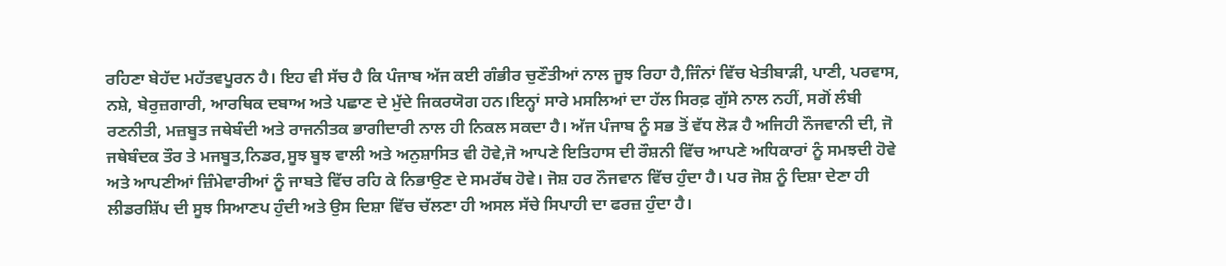ਰਹਿਣਾ ਬੇਹੱਦ ਮਹੱਤਵਪੂਰਨ ਹੈ। ਇਹ ਵੀ ਸੱਚ ਹੈ ਕਿ ਪੰਜਾਬ ਅੱਜ ਕਈ ਗੰਭੀਰ ਚੁਣੌਤੀਆਂ ਨਾਲ ਜੂਝ ਰਿਹਾ ਹੈ,ਜਿੰਨਾਂ ਵਿੱਚ ਖੇਤੀਬਾੜੀ, ਪਾਣੀ, ਪਰਵਾਸ, ਨਸ਼ੇ, ਬੇਰੁਜ਼ਗਾਰੀ, ਆਰਥਿਕ ਦਬਾਅ ਅਤੇ ਪਛਾਣ ਦੇ ਮੁੱਦੇ ਜਿਕਰਯੋਗ ਹਨ।ਇਨ੍ਹਾਂ ਸਾਰੇ ਮਸਲਿਆਂ ਦਾ ਹੱਲ ਸਿਰਫ਼ ਗੁੱਸੇ ਨਾਲ ਨਹੀਂ, ਸਗੋਂ ਲੰਬੀ ਰਣਨੀਤੀ, ਮਜ਼ਬੂਤ ਜਥੇਬੰਦੀ ਅਤੇ ਰਾਜਨੀਤਕ ਭਾਗੀਦਾਰੀ ਨਾਲ ਹੀ ਨਿਕਲ ਸਕਦਾ ਹੈ। ਅੱਜ ਪੰਜਾਬ ਨੂੰ ਸਭ ਤੋਂ ਵੱਧ ਲੋੜ ਹੈ ਅਜਿਹੀ ਨੌਜਵਾਨੀ ਦੀ, ਜੋ ਜਥੇਬੰਦਕ ਤੌਰ ਤੇ ਮਜਬੂਤ,ਨਿਡਰ,ਸੂਝ ਬੂਝ ਵਾਲੀ ਅਤੇ ਅਨੁਸ਼ਾਸਿਤ ਵੀ ਹੋਵੇ,ਜੋ ਆਪਣੇ ਇਤਿਹਾਸ ਦੀ ਰੌਸ਼ਨੀ ਵਿੱਚ ਆਪਣੇ ਅਧਿਕਾਰਾਂ ਨੂੰ ਸਮਝਦੀ ਹੋਵੇ ਅਤੇ ਆਪਣੀਆਂ ਜ਼ਿੰਮੇਵਾਰੀਆਂ ਨੂੰ ਜਾਬਤੇ ਵਿੱਚ ਰਹਿ ਕੇ ਨਿਭਾਉਣ ਦੇ ਸਮਰੱਥ ਹੋਵੇ। ਜੋਸ਼ ਹਰ ਨੌਜਵਾਨ ਵਿੱਚ ਹੁੰਦਾ ਹੈ। ਪਰ ਜੋਸ਼ ਨੂੰ ਦਿਸ਼ਾ ਦੇਣਾ ਹੀ ਲੀਡਰਸ਼ਿੱਪ ਦੀ ਸੂਝ ਸਿਆਣਪ ਹੁੰਦੀ ਅਤੇ ਉਸ ਦਿਸ਼ਾ ਵਿੱਚ ਚੱਲਣਾ ਹੀ ਅਸਲ ਸੱਚੇ ਸਿਪਾਹੀ ਦਾ ਫਰਜ਼ ਹੁੰਦਾ ਹੈ।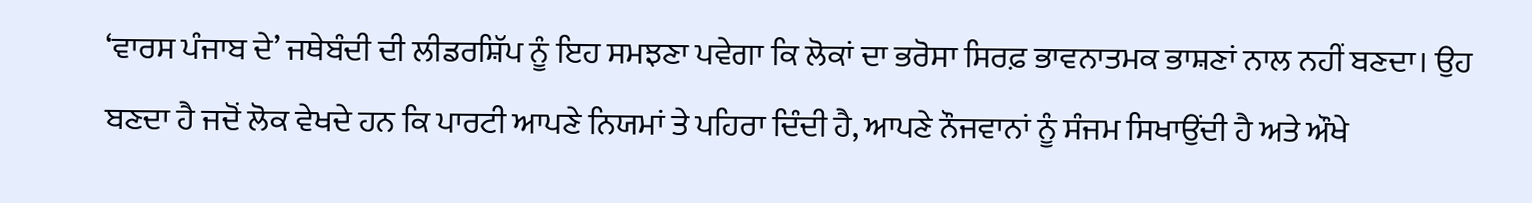‘ਵਾਰਸ ਪੰਜਾਬ ਦੇ’ ਜਥੇਬੰਦੀ ਦੀ ਲੀਡਰਸ਼ਿੱਪ ਨੂੰ ਇਹ ਸਮਝਣਾ ਪਵੇਗਾ ਕਿ ਲੋਕਾਂ ਦਾ ਭਰੋਸਾ ਸਿਰਫ਼ ਭਾਵਨਾਤਮਕ ਭਾਸ਼ਣਾਂ ਨਾਲ ਨਹੀਂ ਬਣਦਾ। ਉਹ ਬਣਦਾ ਹੈ ਜਦੋਂ ਲੋਕ ਵੇਖਦੇ ਹਨ ਕਿ ਪਾਰਟੀ ਆਪਣੇ ਨਿਯਮਾਂ ਤੇ ਪਹਿਰਾ ਦਿੰਦੀ ਹੈ, ਆਪਣੇ ਨੌਜਵਾਨਾਂ ਨੂੰ ਸੰਜਮ ਸਿਖਾਉਂਦੀ ਹੈ ਅਤੇ ਔਖੇ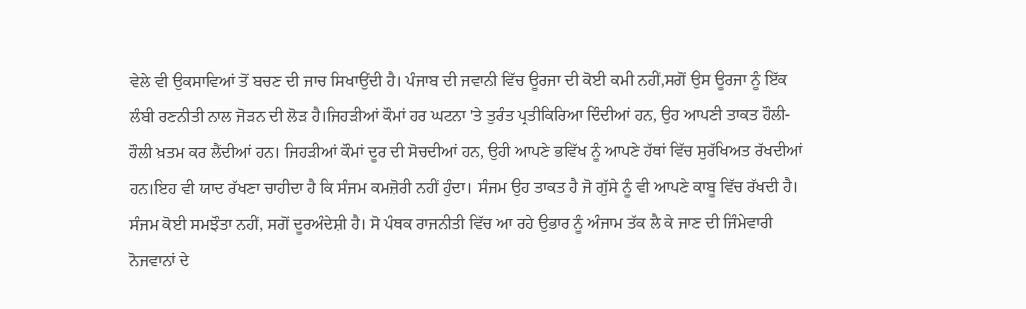ਵੇਲੇ ਵੀ ਉਕਸਾਵਿਆਂ ਤੋਂ ਬਚਣ ਦੀ ਜਾਚ ਸਿਖਾਉਂਦੀ ਹੈ। ਪੰਜਾਬ ਦੀ ਜਵਾਨੀ ਵਿੱਚ ਊਰਜਾ ਦੀ ਕੋਈ ਕਮੀ ਨਹੀਂ,ਸਗੋਂ ਉਸ ਊਰਜਾ ਨੂੰ ਇੱਕ ਲੰਬੀ ਰਣਨੀਤੀ ਨਾਲ ਜੋੜਨ ਦੀ ਲੋੜ ਹੈ।ਜਿਹੜੀਆਂ ਕੌਮਾਂ ਹਰ ਘਟਨਾ 'ਤੇ ਤੁਰੰਤ ਪ੍ਰਤੀਕਿਰਿਆ ਦਿੰਦੀਆਂ ਹਨ, ਉਹ ਆਪਣੀ ਤਾਕਤ ਹੌਲੀ-ਹੌਲੀ ਖ਼ਤਮ ਕਰ ਲੈਂਦੀਆਂ ਹਨ। ਜਿਹੜੀਆਂ ਕੌਮਾਂ ਦੂਰ ਦੀ ਸੋਚਦੀਆਂ ਹਨ, ਉਹੀ ਆਪਣੇ ਭਵਿੱਖ ਨੂੰ ਆਪਣੇ ਹੱਥਾਂ ਵਿੱਚ ਸੁਰੱਖਿਅਤ ਰੱਖਦੀਆਂ ਹਨ।ਇਹ ਵੀ ਯਾਦ ਰੱਖਣਾ ਚਾਹੀਦਾ ਹੈ ਕਿ ਸੰਜਮ ਕਮਜ਼ੋਰੀ ਨਹੀਂ ਹੁੰਦਾ। ਸੰਜਮ ਉਹ ਤਾਕਤ ਹੈ ਜੋ ਗੁੱਸੇ ਨੂੰ ਵੀ ਆਪਣੇ ਕਾਬੂ ਵਿੱਚ ਰੱਖਦੀ ਹੈ। ਸੰਜਮ ਕੋਈ ਸਮਝੌਤਾ ਨਹੀਂ, ਸਗੋਂ ਦੂਰਅੰਦੇਸ਼ੀ ਹੈ। ਸੋ ਪੰਥਕ ਰਾਜਨੀਤੀ ਵਿੱਚ ਆ ਰਹੇ ਉਭਾਰ ਨੂੰ ਅੰਜਾਮ ਤੱਕ ਲੈ ਕੇ ਜਾਣ ਦੀ ਜਿੰਮੇਵਾਰੀ ਨੋਜਵਾਨਾਂ ਦੇ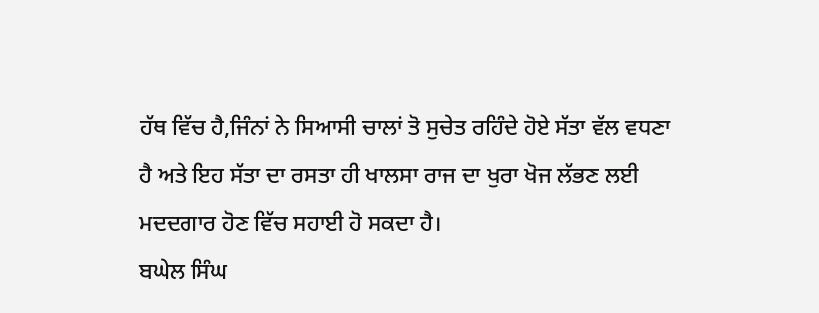ਹੱਥ ਵਿੱਚ ਹੈ,ਜਿੰਨਾਂ ਨੇ ਸਿਆਸੀ ਚਾਲਾਂ ਤੋ ਸੁਚੇਤ ਰਹਿੰਦੇ ਹੋਏ ਸੱਤਾ ਵੱਲ ਵਧਣਾ ਹੈ ਅਤੇ ਇਹ ਸੱਤਾ ਦਾ ਰਸਤਾ ਹੀ ਖਾਲਸਾ ਰਾਜ ਦਾ ਖੁਰਾ ਖੋਜ ਲੱਭਣ ਲਈ ਮਦਦਗਾਰ ਹੋਣ ਵਿੱਚ ਸਹਾਈ ਹੋ ਸਕਦਾ ਹੈ।
ਬਘੇਲ ਸਿੰਘ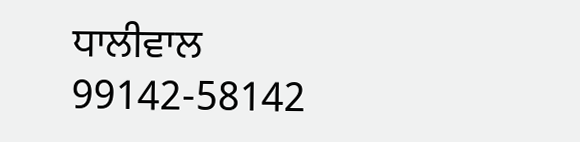ਧਾਲੀਵਾਲ
99142-58142